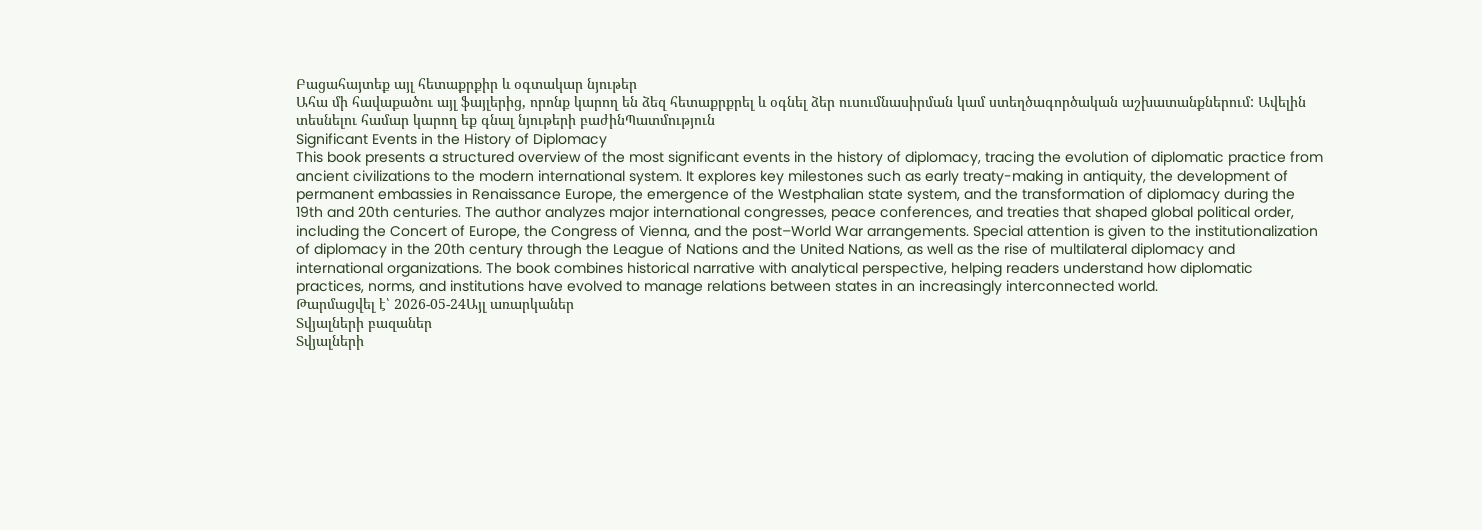Բացահայտեք այլ հետաքրքիր և օգտակար նյութեր
Ահա մի հավաքածու այլ ֆայլերից, որոնք կարող են ձեզ հետաքրքրել և օգնել ձեր ուսումնասիրման կամ ստեղծագործական աշխատանքներում: Ավելին տեսնելու համար կարող եք գնալ նյութերի բաժինՊատմություն
Significant Events in the History of Diplomacy
This book presents a structured overview of the most significant events in the history of diplomacy, tracing the evolution of diplomatic practice from ancient civilizations to the modern international system. It explores key milestones such as early treaty-making in antiquity, the development of permanent embassies in Renaissance Europe, the emergence of the Westphalian state system, and the transformation of diplomacy during the 19th and 20th centuries. The author analyzes major international congresses, peace conferences, and treaties that shaped global political order, including the Concert of Europe, the Congress of Vienna, and the post–World War arrangements. Special attention is given to the institutionalization of diplomacy in the 20th century through the League of Nations and the United Nations, as well as the rise of multilateral diplomacy and international organizations. The book combines historical narrative with analytical perspective, helping readers understand how diplomatic practices, norms, and institutions have evolved to manage relations between states in an increasingly interconnected world.
Թարմացվել է՝ 2026-05-24Այլ առարկաներ
Տվյալների բազաներ
Տվյալների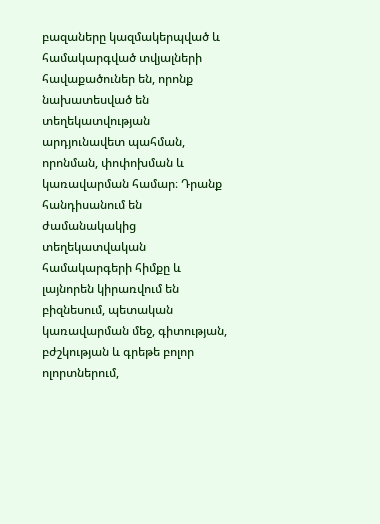բազաները կազմակերպված և համակարգված տվյալների հավաքածուներ են, որոնք նախատեսված են տեղեկատվության արդյունավետ պահման, որոնման, փոփոխման և կառավարման համար։ Դրանք հանդիսանում են ժամանակակից տեղեկատվական համակարգերի հիմքը և լայնորեն կիրառվում են բիզնեսում, պետական կառավարման մեջ, գիտության, բժշկության և գրեթե բոլոր ոլորտներում,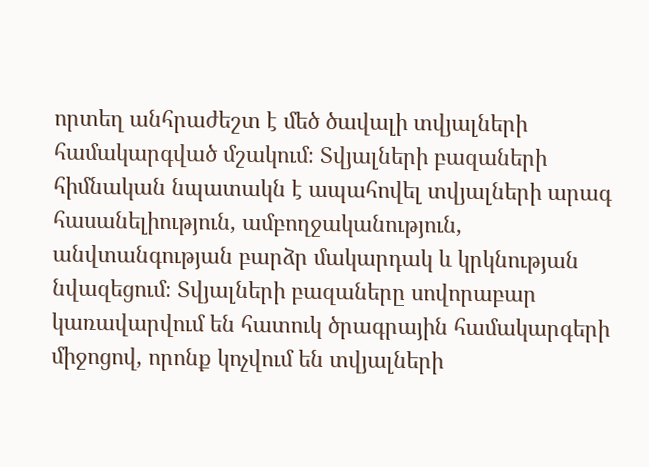որտեղ անհրաժեշտ է մեծ ծավալի տվյալների համակարգված մշակում։ Տվյալների բազաների հիմնական նպատակն է ապահովել տվյալների արագ հասանելիություն, ամբողջականություն, անվտանգության բարձր մակարդակ և կրկնության նվազեցում։ Տվյալների բազաները սովորաբար կառավարվում են հատուկ ծրագրային համակարգերի միջոցով, որոնք կոչվում են տվյալների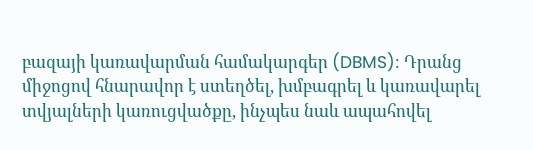բազայի կառավարման համակարգեր (DBMS)։ Դրանց միջոցով հնարավոր է ստեղծել, խմբագրել և կառավարել տվյալների կառուցվածքը, ինչպես նաև ապահովել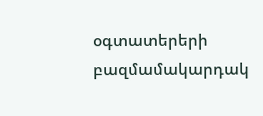օգտատերերի բազմամակարդակ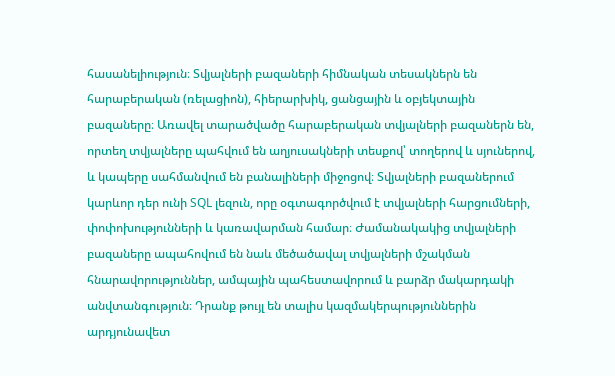հասանելիություն։ Տվյալների բազաների հիմնական տեսակներն են հարաբերական (ռելացիոն), հիերարխիկ, ցանցային և օբյեկտային բազաները։ Առավել տարածվածը հարաբերական տվյալների բազաներն են, որտեղ տվյալները պահվում են աղյուսակների տեսքով՝ տողերով և սյուներով, և կապերը սահմանվում են բանալիների միջոցով։ Տվյալների բազաներում կարևոր դեր ունի SQL լեզուն, որը օգտագործվում է տվյալների հարցումների, փոփոխությունների և կառավարման համար։ Ժամանակակից տվյալների բազաները ապահովում են նաև մեծածավալ տվյալների մշակման հնարավորություններ, ամպային պահեստավորում և բարձր մակարդակի անվտանգություն։ Դրանք թույլ են տալիս կազմակերպություններին արդյունավետ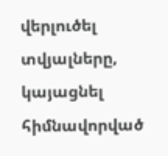վերլուծել տվյալները, կայացնել հիմնավորված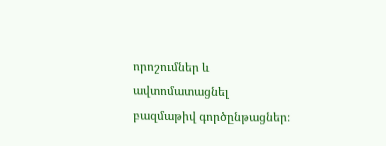որոշումներ և ավտոմատացնել բազմաթիվ գործընթացներ։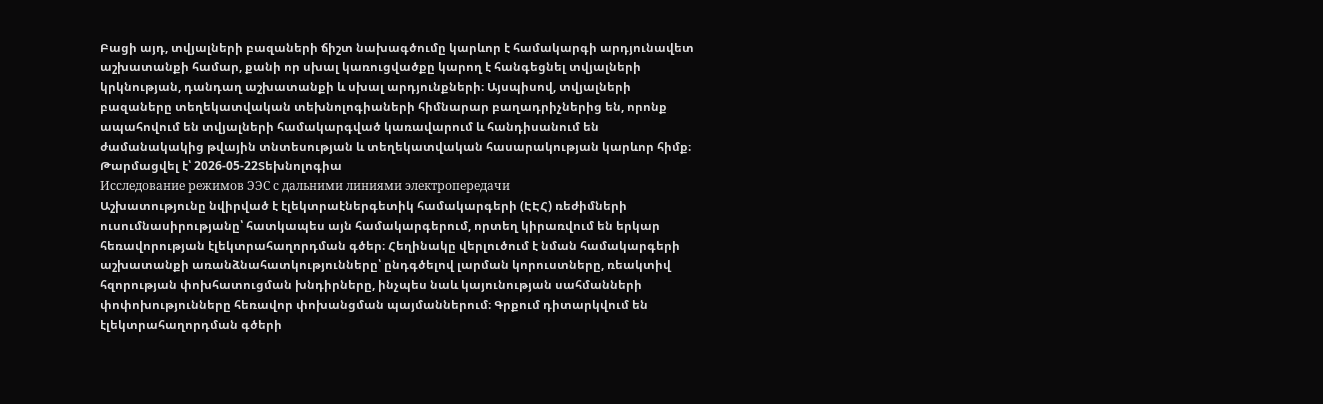Բացի այդ, տվյալների բազաների ճիշտ նախագծումը կարևոր է համակարգի արդյունավետ աշխատանքի համար, քանի որ սխալ կառուցվածքը կարող է հանգեցնել տվյալների կրկնության, դանդաղ աշխատանքի և սխալ արդյունքների։ Այսպիսով, տվյալների բազաները տեղեկատվական տեխնոլոգիաների հիմնարար բաղադրիչներից են, որոնք ապահովում են տվյալների համակարգված կառավարում և հանդիսանում են ժամանակակից թվային տնտեսության և տեղեկատվական հասարակության կարևոր հիմք։
Թարմացվել է՝ 2026-05-22Տեխնոլոգիա
Исследование режимов ЭЭС с дальними линиями электропередачи
Աշխատությունը նվիրված է էլեկտրաէներգետիկ համակարգերի (ԷԷՀ) ռեժիմների ուսումնասիրությանը՝ հատկապես այն համակարգերում, որտեղ կիրառվում են երկար հեռավորության էլեկտրահաղորդման գծեր։ Հեղինակը վերլուծում է նման համակարգերի աշխատանքի առանձնահատկությունները՝ ընդգծելով լարման կորուստները, ռեակտիվ հզորության փոխհատուցման խնդիրները, ինչպես նաև կայունության սահմանների փոփոխությունները հեռավոր փոխանցման պայմաններում։ Գրքում դիտարկվում են էլեկտրահաղորդման գծերի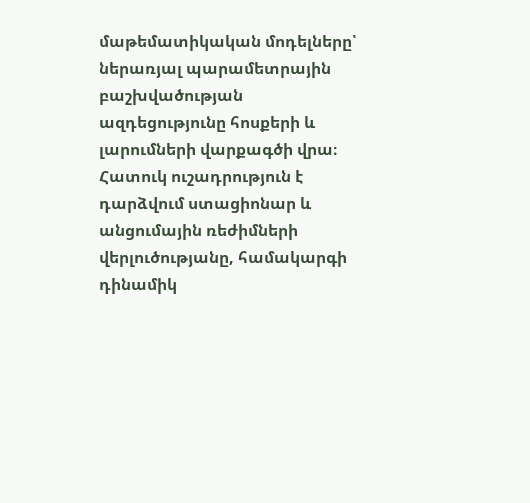մաթեմատիկական մոդելները՝ ներառյալ պարամետրային բաշխվածության ազդեցությունը հոսքերի և լարումների վարքագծի վրա։ Հատուկ ուշադրություն է դարձվում ստացիոնար և անցումային ռեժիմների վերլուծությանը, համակարգի դինամիկ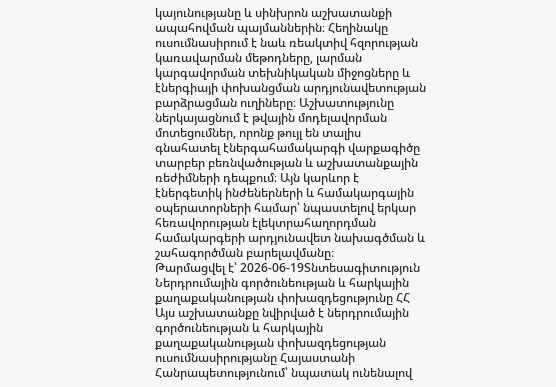կայունությանը և սինխրոն աշխատանքի ապահովման պայմաններին։ Հեղինակը ուսումնասիրում է նաև ռեակտիվ հզորության կառավարման մեթոդները, լարման կարգավորման տեխնիկական միջոցները և էներգիայի փոխանցման արդյունավետության բարձրացման ուղիները։ Աշխատությունը ներկայացնում է թվային մոդելավորման մոտեցումներ, որոնք թույլ են տալիս գնահատել էներգահամակարգի վարքագիծը տարբեր բեռնվածության և աշխատանքային ռեժիմների դեպքում։ Այն կարևոր է էներգետիկ ինժեներների և համակարգային օպերատորների համար՝ նպաստելով երկար հեռավորության էլեկտրահաղորդման համակարգերի արդյունավետ նախագծման և շահագործման բարելավմանը։
Թարմացվել է՝ 2026-06-19Տնտեսագիտություն
Ներդրումային գործունեության և հարկային քաղաքականության փոխազդեցությունը ՀՀ
Այս աշխատանքը նվիրված է ներդրումային գործունեության և հարկային քաղաքականության փոխազդեցության ուսումնասիրությանը Հայաստանի Հանրապետությունում՝ նպատակ ունենալով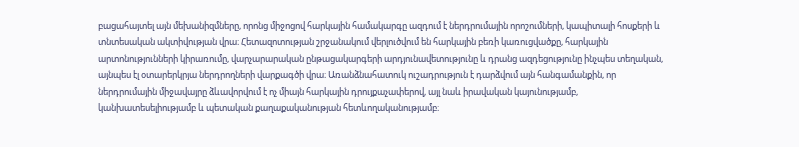բացահայտել այն մեխանիզմները, որոնց միջոցով հարկային համակարգը ազդում է ներդրումային որոշումների, կապիտալի հոսքերի և տնտեսական ակտիվության վրա։ Հետազոտության շրջանակում վերլուծվում են հարկային բեռի կառուցվածքը, հարկային արտոնությունների կիրառումը, վարչարարական ընթացակարգերի արդյունավետությունը և դրանց ազդեցությունը ինչպես տեղական, այնպես էլ օտարերկրյա ներդրողների վարքագծի վրա։ Առանձնահատուկ ուշադրություն է դարձվում այն հանգամանքին, որ ներդրումային միջավայրը ձևավորվում է ոչ միայն հարկային դրույքաչափերով, այլ նաև իրավական կայունությամբ, կանխատեսելիությամբ և պետական քաղաքականության հետևողականությամբ։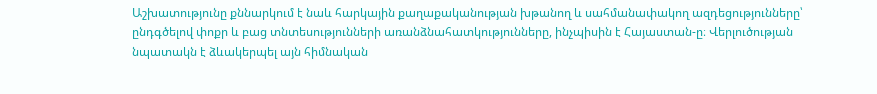Աշխատությունը քննարկում է նաև հարկային քաղաքականության խթանող և սահմանափակող ազդեցությունները՝ ընդգծելով փոքր և բաց տնտեսությունների առանձնահատկությունները, ինչպիսին է Հայաստան-ը։ Վերլուծության նպատակն է ձևակերպել այն հիմնական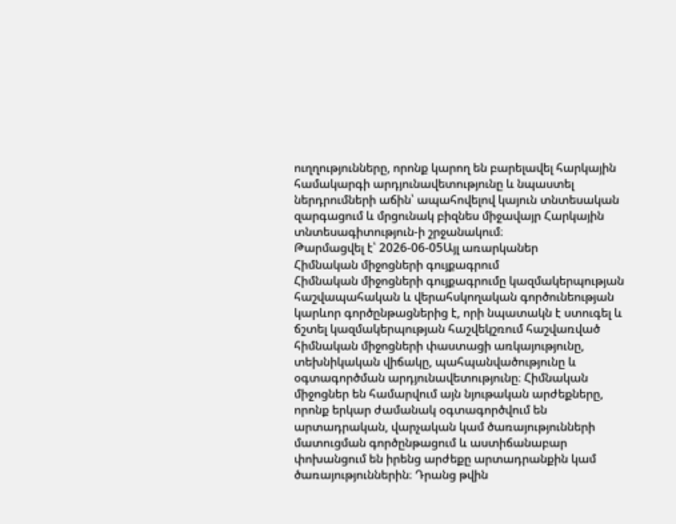ուղղությունները, որոնք կարող են բարելավել հարկային համակարգի արդյունավետությունը և նպաստել ներդրումների աճին՝ ապահովելով կայուն տնտեսական զարգացում և մրցունակ բիզնես միջավայր Հարկային տնտեսագիտություն-ի շրջանակում։
Թարմացվել է՝ 2026-06-05Այլ առարկաներ
Հիմնական միջոցների գույքագրում
Հիմնական միջոցների գույքագրումը կազմակերպության հաշվապահական և վերահսկողական գործունեության կարևոր գործընթացներից է, որի նպատակն է ստուգել և ճշտել կազմակերպության հաշվեկշռում հաշվառված հիմնական միջոցների փաստացի առկայությունը, տեխնիկական վիճակը, պահպանվածությունը և օգտագործման արդյունավետությունը։ Հիմնական միջոցներ են համարվում այն նյութական արժեքները, որոնք երկար ժամանակ օգտագործվում են արտադրական, վարչական կամ ծառայությունների մատուցման գործընթացում և աստիճանաբար փոխանցում են իրենց արժեքը արտադրանքին կամ ծառայություններին։ Դրանց թվին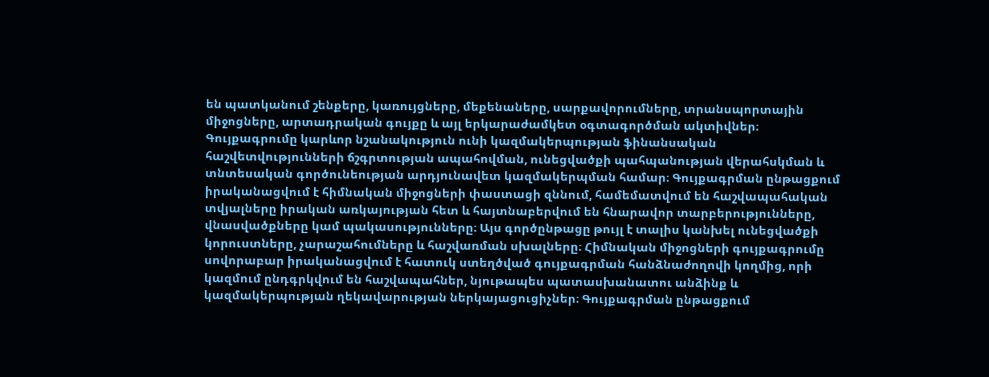են պատկանում շենքերը, կառույցները, մեքենաները, սարքավորումները, տրանսպորտային միջոցները, արտադրական գույքը և այլ երկարաժամկետ օգտագործման ակտիվներ։ Գույքագրումը կարևոր նշանակություն ունի կազմակերպության ֆինանսական հաշվետվությունների ճշգրտության ապահովման, ունեցվածքի պահպանության վերահսկման և տնտեսական գործունեության արդյունավետ կազմակերպման համար։ Գույքագրման ընթացքում իրականացվում է հիմնական միջոցների փաստացի զննում, համեմատվում են հաշվապահական տվյալները իրական առկայության հետ և հայտնաբերվում են հնարավոր տարբերությունները, վնասվածքները կամ պակասությունները։ Այս գործընթացը թույլ է տալիս կանխել ունեցվածքի կորուստները, չարաշահումները և հաշվառման սխալները։ Հիմնական միջոցների գույքագրումը սովորաբար իրականացվում է հատուկ ստեղծված գույքագրման հանձնաժողովի կողմից, որի կազմում ընդգրկվում են հաշվապահներ, նյութապես պատասխանատու անձինք և կազմակերպության ղեկավարության ներկայացուցիչներ։ Գույքագրման ընթացքում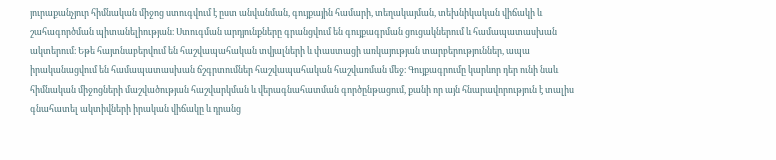յուրաքանչյուր հիմնական միջոց ստուգվում է ըստ անվանման, գույքային համարի, տեղակայման, տեխնիկական վիճակի և շահագործման պիտանելիության։ Ստուգման արդյունքները գրանցվում են գույքագրման ցուցակներում և համապատասխան ակտերում։ Եթե հայտնաբերվում են հաշվապահական տվյալների և փաստացի առկայության տարբերություններ, ապա իրականացվում են համապատասխան ճշգրտումներ հաշվապահական հաշվառման մեջ։ Գույքագրումը կարևոր դեր ունի նաև հիմնական միջոցների մաշվածության հաշվարկման և վերագնահատման գործընթացում, քանի որ այն հնարավորություն է տալիս գնահատել ակտիվների իրական վիճակը և դրանց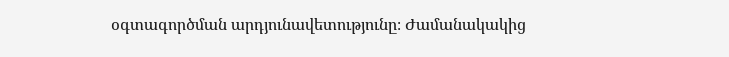օգտագործման արդյունավետությունը։ Ժամանակակից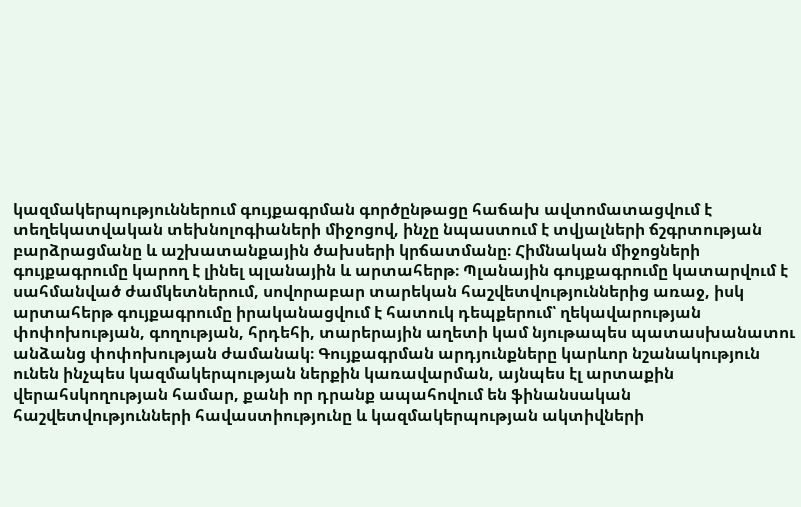կազմակերպություններում գույքագրման գործընթացը հաճախ ավտոմատացվում է տեղեկատվական տեխնոլոգիաների միջոցով, ինչը նպաստում է տվյալների ճշգրտության բարձրացմանը և աշխատանքային ծախսերի կրճատմանը։ Հիմնական միջոցների գույքագրումը կարող է լինել պլանային և արտահերթ։ Պլանային գույքագրումը կատարվում է սահմանված ժամկետներում, սովորաբար տարեկան հաշվետվություններից առաջ, իսկ արտահերթ գույքագրումը իրականացվում է հատուկ դեպքերում՝ ղեկավարության փոփոխության, գողության, հրդեհի, տարերային աղետի կամ նյութապես պատասխանատու անձանց փոփոխության ժամանակ։ Գույքագրման արդյունքները կարևոր նշանակություն ունեն ինչպես կազմակերպության ներքին կառավարման, այնպես էլ արտաքին վերահսկողության համար, քանի որ դրանք ապահովում են ֆինանսական հաշվետվությունների հավաստիությունը և կազմակերպության ակտիվների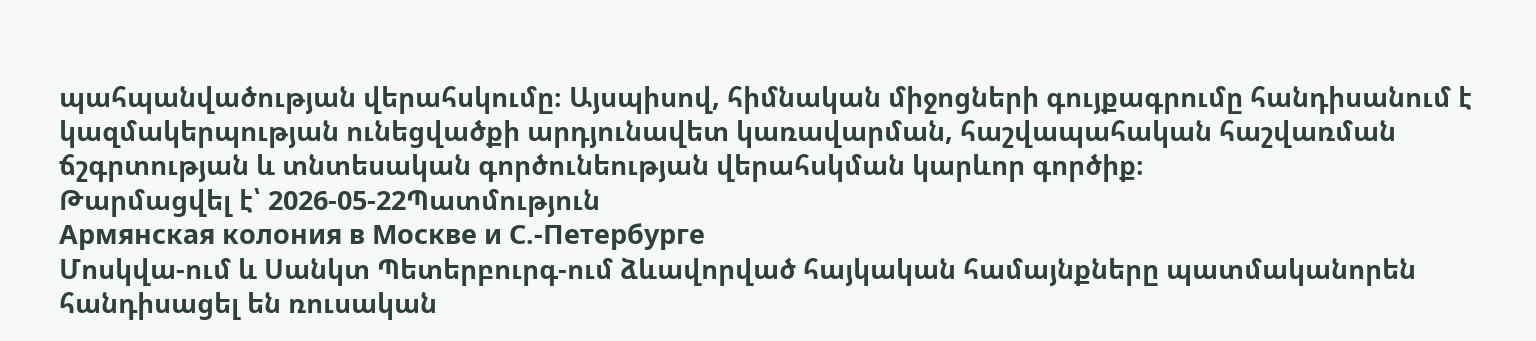պահպանվածության վերահսկումը։ Այսպիսով, հիմնական միջոցների գույքագրումը հանդիսանում է կազմակերպության ունեցվածքի արդյունավետ կառավարման, հաշվապահական հաշվառման ճշգրտության և տնտեսական գործունեության վերահսկման կարևոր գործիք։
Թարմացվել է՝ 2026-05-22Պատմություն
Армянская колония в Москве и С.-Петербурге
Մոսկվա-ում և Սանկտ Պետերբուրգ-ում ձևավորված հայկական համայնքները պատմականորեն հանդիսացել են ռուսական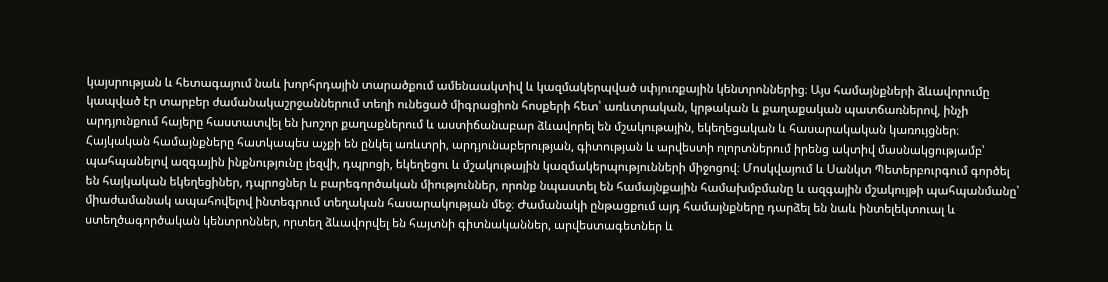կայսրության և հետագայում նաև խորհրդային տարածքում ամենաակտիվ և կազմակերպված սփյուռքային կենտրոններից։ Այս համայնքների ձևավորումը կապված էր տարբեր ժամանակաշրջաններում տեղի ունեցած միգրացիոն հոսքերի հետ՝ առևտրական, կրթական և քաղաքական պատճառներով, ինչի արդյունքում հայերը հաստատվել են խոշոր քաղաքներում և աստիճանաբար ձևավորել են մշակութային, եկեղեցական և հասարակական կառույցներ։ Հայկական համայնքները հատկապես աչքի են ընկել առևտրի, արդյունաբերության, գիտության և արվեստի ոլորտներում իրենց ակտիվ մասնակցությամբ՝ պահպանելով ազգային ինքնությունը լեզվի, դպրոցի, եկեղեցու և մշակութային կազմակերպությունների միջոցով։ Մոսկվայում և Սանկտ Պետերբուրգում գործել են հայկական եկեղեցիներ, դպրոցներ և բարեգործական միություններ, որոնք նպաստել են համայնքային համախմբմանը և ազգային մշակույթի պահպանմանը՝ միաժամանակ ապահովելով ինտեգրում տեղական հասարակության մեջ։ Ժամանակի ընթացքում այդ համայնքները դարձել են նաև ինտելեկտուալ և ստեղծագործական կենտրոններ, որտեղ ձևավորվել են հայտնի գիտնականներ, արվեստագետներ և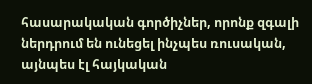հասարակական գործիչներ, որոնք զգալի ներդրում են ունեցել ինչպես ռուսական, այնպես էլ հայկական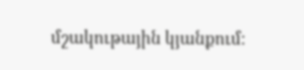մշակութային կյանքում։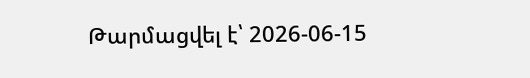Թարմացվել է՝ 2026-06-15